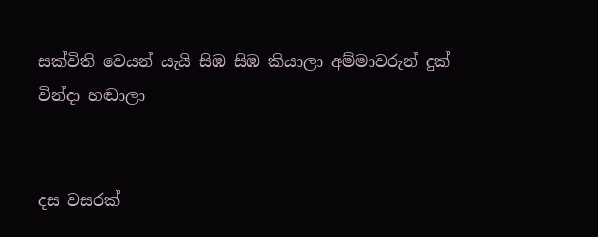සක්විති වෙයන් යැයි සිඹ සිඹ කියාලා අම්මාවරුන් දුක් වින්දා හඬාලා


දස වසරක්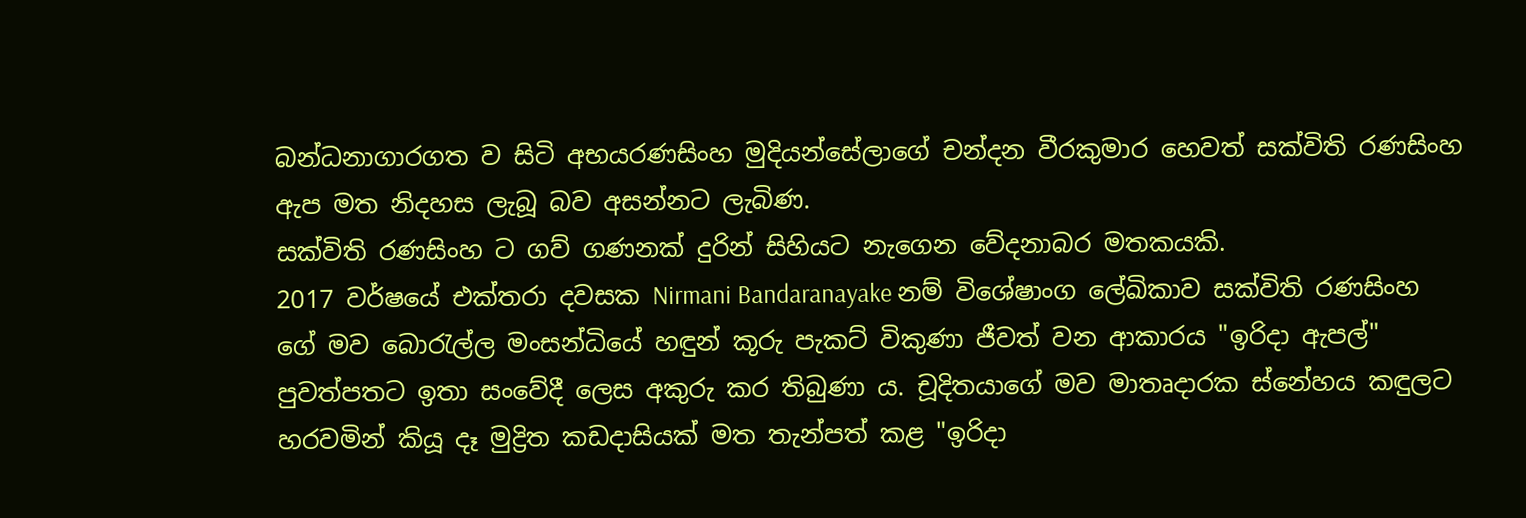බන්ධනාගාරගත ව සිටි අභයරණසිංහ මුදියන්සේලාගේ චන්දන වීරකුමාර හෙවත් සක්විති රණසිංහ ඇප මත නිදහස ලැබූ බව අසන්නට ලැබිණ.
සක්විති රණසිංහ ට ගව් ගණනක් දුරින් සිහියට නැගෙන වේදනාබර මතකයකි.
2017 වර්ෂයේ එක්තරා දවසක Nirmani Bandaranayake නම් විශේෂාංග ලේඛිකාව සක්විති රණසිංහ ගේ මව බොරැල්ල මංසන්ධියේ හඳුන් කූරු පැකට් විකුණා ජීවත් වන ආකාරය "ඉරිදා ඇපල්" පුවත්පතට ඉතා සංවේදී ලෙස අකුරු කර තිබුණා ය. චූදිතයාගේ මව මාතෘදාරක ස්නේහය කඳුලට හරවමින් කියූ දෑ මුද්‍රිත කඩදාසියක් මත තැන්පත් කළ "ඉරිදා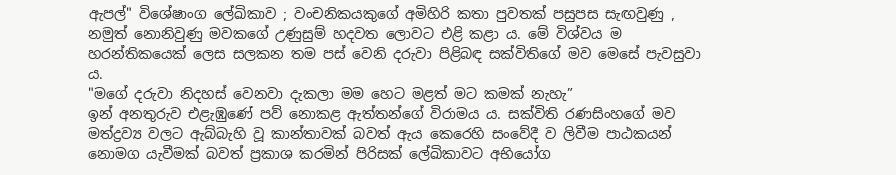ඇපල්" විශේෂාංග ලේඛිකාව ; වංචනිකයකුගේ අමිහිරි කතා පුවතක් පසුපස සැඟවුණු , නමුත් නොනිවුණු මවකගේ උණුසුම් හදවත ලොවට එළි කළා ය. මේ විශ්වය ම හරන්තිකයෙක් ලෙස සලකන තම පස් වෙනි දරුවා පිළිබඳ සක්විතිගේ මව මෙසේ පැවසුවා ය.
"මගේ දරුවා නිදහස් වෙනවා දැකලා මම හෙට මළත් මට කමක් නැහැ”
ඉන් අනතුරුව එළැඹුණේ පව් නොකළ ඇත්තන්ගේ විරාමය ය. සක්විති රණසිංහගේ මව මත්ද්‍රව්‍ය වලට ඇබ්බැහි වූ කාන්තාවක් බවත් ඇය කෙරෙහි සංවේදී ව ලිවීම පාඨකයන් නොමග යැවීමක් බවත් ප්‍රකාශ කරමින් පිරිසක් ලේඛිකාවට අභියෝග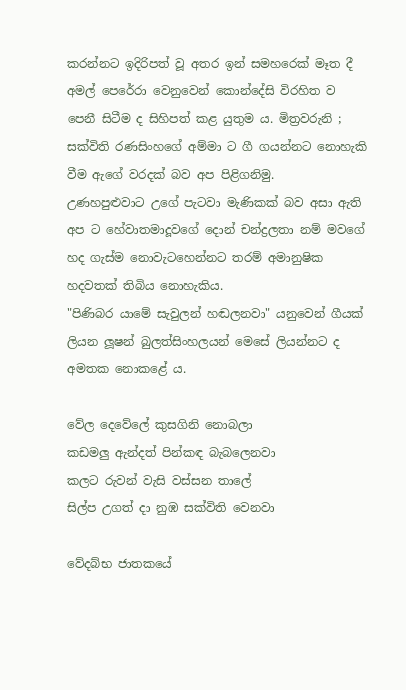කරන්නට ඉදිරිපත් වූ අතර ඉන් සමහරෙක් මෑත දී අමල් පෙරේරා වෙනුවෙන් කොන්දේසි විරහිත ව පෙනී සිටීම ද සිහිපත් කළ යුතුම ය. මිත්‍රවරුනි ; සක්විති රණසිංහගේ අම්මා ට ගී ගයන්නට නොහැකි වීම ඇගේ වරදක් බව අප පිළිගනිමු.
උණහපුළුවාට උගේ පැටවා මැණිකක් බව අසා ඇති අප ට හේවාතමාදූවගේ දොන් චන්ද්‍රලතා නම් මවගේ හද ගැස්ම නොවැටහෙන්නට තරම් අමානුෂික හදවතක් තිබිය නොහැකිය.
"පිණිබර යාමේ සැවුලන් හඬලනවා" යනුවෙන් ගීයක් ලියන ලූෂන් බුලත්සිංහලයන් මෙසේ ලියන්නට ද අමතක නොකළේ ය.

වේල දෙවේලේ කුසගිනි නොබලා
කඩමලු ඇන්දත් පින්කඳ බැබලෙනවා
කලට රුවන් වැසි වස්සන තාලේ
සිල්ප උගත් දා නුඹ සක්විති වෙනවා

වේදබ්භ ජාතකයේ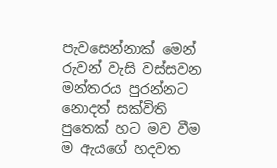පැවසෙන්නාක් මෙන් රුවන් වැසි වස්සවන මන්තරය පුරන්නට නොදත් සක්විති පුතෙක් හට මව වීම ම ඇයගේ හදවත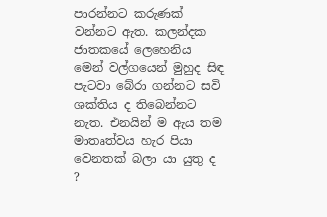පාරන්නට කරුණක් වන්නට ඇත. කලන්දක ජාතකයේ ලෙහෙනිය මෙන් වල්ගයෙන් මුහුද සිඳ පැටවා බේරා ගන්නට සවි ශක්තිය ද තිබෙන්නට නැත. එනයින් ම ඇය තම මාතෘත්වය හැර පියා වෙනතක් බලා යා යුතු ද ?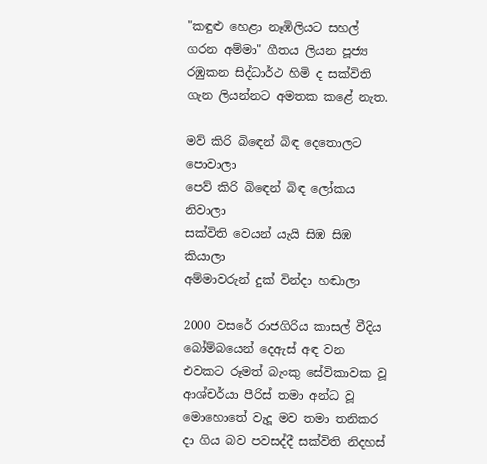"කඳුළු හෙළා නෑඹිලියට සහල් ගරන අම්මා" ගීතය ලියන පූජ්‍ය රඹුකන සිද්ධාර්ථ හිමි ද සක්විති ගැන ලියන්නට අමතක කළේ නැත.

මව් කිරි බිඳෙන් බිඳ දෙතොලට පොවාලා
පෙව් කිරි බිඳෙන් බිඳ‍ ලෝකය නිවාලා
සක්විති වෙයන් යැයි සිඹ සිඹ කියාලා
අම්මාවරුන් දුක් වින්දා හඬාලා

2000 වසරේ රාජගිරිය කාසල් වීදිය බෝම්බයෙන් දෙඇස් අඳ වන එවකට රූමත් බැංකු සේවිකාවක වූ ආශ්චර්යා පීරිස් තමා අන්ධ වූ මොහොතේ වැදූ මව තමා තනිකර දා ගිය බව පවසද්දී සක්විති නිදහස්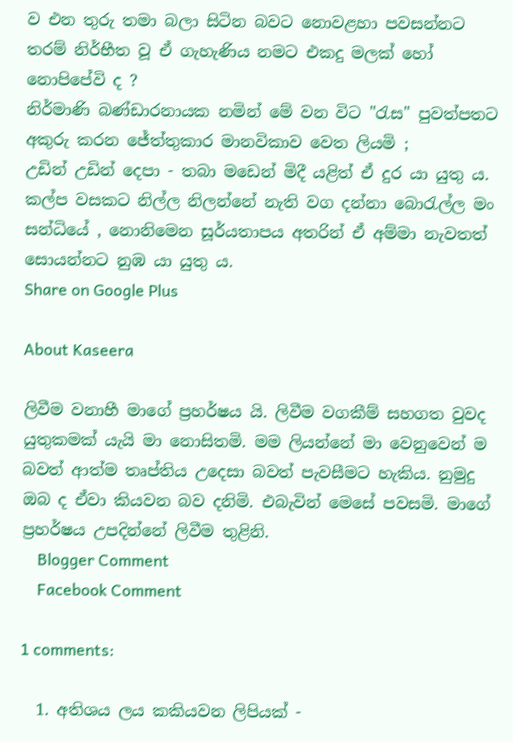ව එන තුරු තමා බලා සිටින බවට නොවළහා පවසන්නට තරම් නිර්භීත වූ ඒ ගැහැණිය නමට එකදු මලක් හෝ නොපිපේවි ද ?
නිර්මාණි බණ්ඩාරනායක නමින් මේ වන විට "රැස" පුවත්පතට අකුරු කරන ජේත්තුකාර මානවිකාව වෙත ලියමි ;
උඩින් උඩින් දෙපා - තබා මඩෙන් මිදී යළිත් ඒ දුර යා යුතු ය. කල්ප වසකට නිල්ල නිලන්නේ නැති වග දන්නා බොරැල්ල මං සන්ධියේ , නොනිමෙන සූර්යතාපය අතරින් ඒ අම්මා නැවතත් සොයන්නට නුඹ යා යුතු ය.
Share on Google Plus

About Kaseera

ලිවීම වනාහී මාගේ ප්‍රහර්ෂය යි. ලිවීම වගකීම් සහගත වුවද යුතුකමක් යැයි මා නොසිතමි. මම ලියන්නේ මා වෙනුවෙන් ම බවත් ආත්ම තෘප්තිය උදෙසා බවත් පැවසීමට හැකිය. නුමුදු ඔබ ද ඒවා කියවන බව දනිමි. එබැවින් මෙසේ පවසමි. මාගේ ප්‍රහර්ෂය උපදින්නේ ලිවීම තුළිනි.
    Blogger Comment
    Facebook Comment

1 comments:

  1. අතිශය ලය කකියවන ලිපියක් -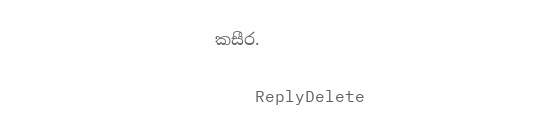කසීර.

    ReplyDelete